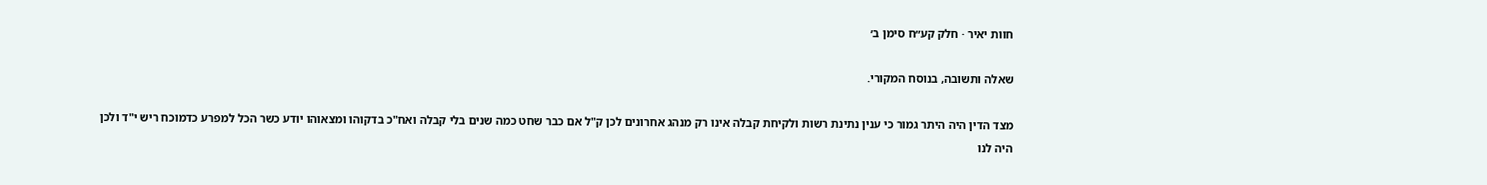חוות יאיר · חלק קע״ח סימן ב׳

שאלה ותשובה, בנוסח המקורי.

מצד הדין היה היתר גמור כי ענין נתינת רשות ולקיחת קבלה אינו רק מנהג אחרונים לכן ק"ל אם כבר שחט כמה שנים בלי קבלה ואח"כ בדקוהו ומצאוהו יודע כשר הכל למפרע כדמוכח ריש י"ד ולכן היה לנו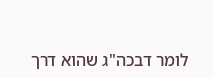לומר דבכה"ג שהוא דרך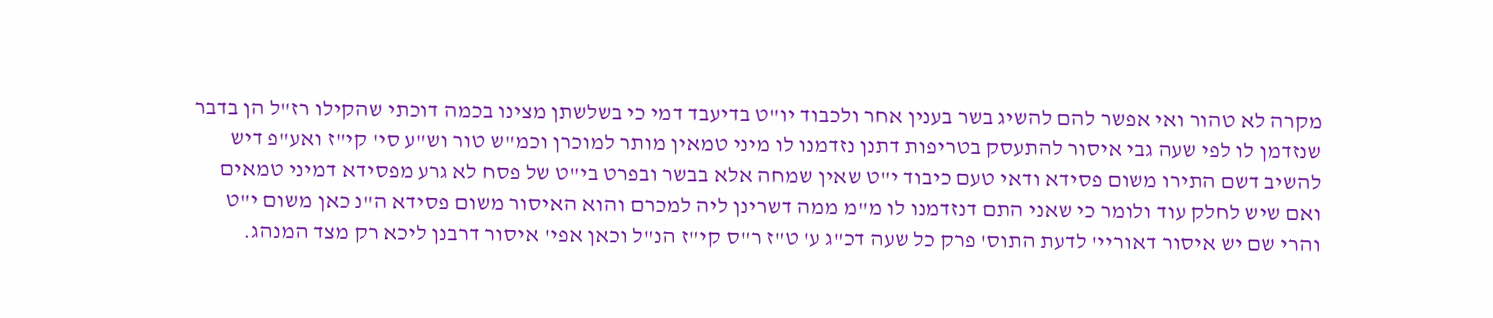מקרה לא טהור ואי אפשר להם להשיג בשר בענין אחר ולכבוד יו"ט בדיעבד דמי כי בשלשתן מצינו בכמה דוכתי שהקילו רז"ל הן בדבר שנזדמן לו לפי שעה גבי איסור להתעסק בטריפות דתנן נזדמנו לו מיני טמאין מותר למוכרן וכמ"ש טור וש"ע סי' קי"ז ואע"פ דיש להשיב דשם התירו משום פסידא ודאי טעם כיבוד י"ט שאין שמחה אלא בבשר ובפרט בי"ט של פסח לא גרע מפסידא דמיני טמאים ואם שיש לחלק עוד ולומר כי שאני התם דנזדמנו לו מ"מ ממה דשרינן ליה למכרם והוא האיסור משום פסידא ה"נ כאן משום י"ט והרי שם יש איסור דאוריי' לדעת התוס' פרק כל שעה דכ"ג ע' ט"ז ר"ס קי"ז הנ"ל וכאן אפי' איסור דרבנן ליכא רק מצד המנהג.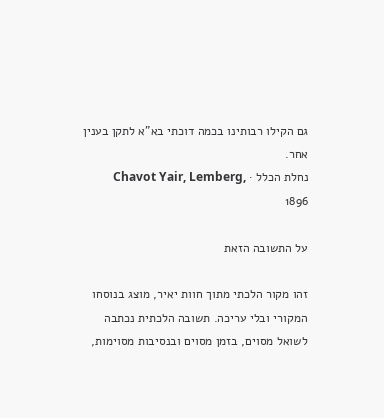גם הקילו רבותינו בכמה דוכתי בא"א לתקן בענין אחר.
נחלת הכלל · Chavot Yair, Lemberg, 1896

על התשובה הזאת

זהו מקור הלכתי מתוך חוות יאיר, מוצג בנוסחו המקורי ובלי עריכה. תשובה הלכתית נכתבה לשואל מסוים, בזמן מסוים ובנסיבות מסוימות,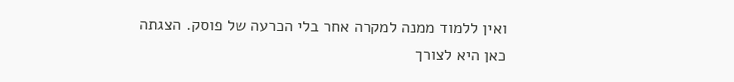ואין ללמוד ממנה למקרה אחר בלי הכרעה של פוסק. הצגתה כאן היא לצורך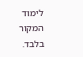לימוד המקור בלבד.